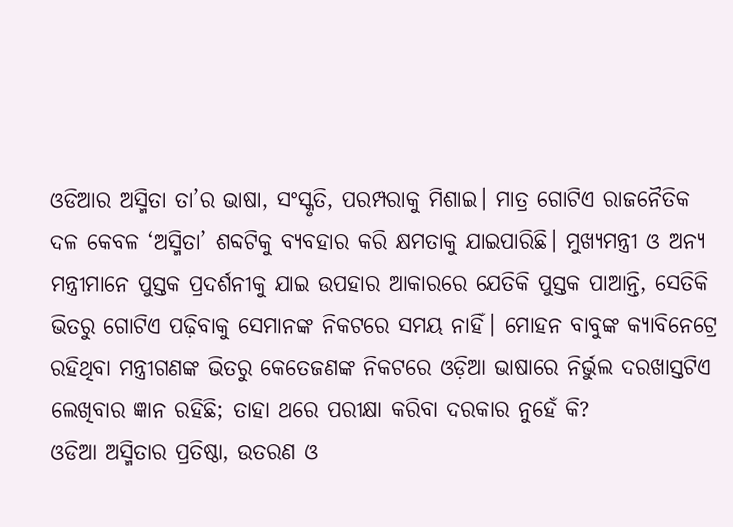ଓଡିଆର ଅସ୍ମିତା ତା’ର ଭାଷା, ସଂସ୍କୃତି, ପରମ୍ପରାକୁ ମିଶାଇ। ମାତ୍ର ଗୋଟିଏ ରାଜନୈତିକ ଦଳ କେବଳ ‘ଅସ୍ମିତା’ ଶବ୍ଦଟିକୁ ବ୍ୟବହାର କରି କ୍ଷମତାକୁ ଯାଇପାରିଛି। ମୁଖ୍ୟମନ୍ତ୍ରୀ ଓ ଅନ୍ୟ ମନ୍ତ୍ରୀମାନେ ପୁସ୍ତକ ପ୍ରଦର୍ଶନୀକୁ ଯାଇ ଉପହାର ଆକାରରେ ଯେତିକି ପୁସ୍ତକ ପାଆନ୍ତି, ସେତିକି ଭିତରୁ ଗୋଟିଏ ପଢ଼ିବାକୁ ସେମାନଙ୍କ ନିକଟରେ ସମୟ ନାହିଁ। ମୋହନ ବାବୁଙ୍କ କ୍ୟାବିନେଟ୍ରେ ରହିଥିବା ମନ୍ତ୍ରୀଗଣଙ୍କ ଭିତରୁ କେତେଜଣଙ୍କ ନିକଟରେ ଓଡ଼ିଆ ଭାଷାରେ ନିର୍ଭୁଲ ଦରଖାସ୍ତଟିଏ ଲେଖିବାର ଜ୍ଞାନ ରହିଛି; ତାହା ଥରେ ପରୀକ୍ଷା କରିବା ଦରକାର ନୁହେଁ କି?
ଓଡିଆ ଅସ୍ମିତାର ପ୍ରତିଷ୍ଠା, ଉତରଣ ଓ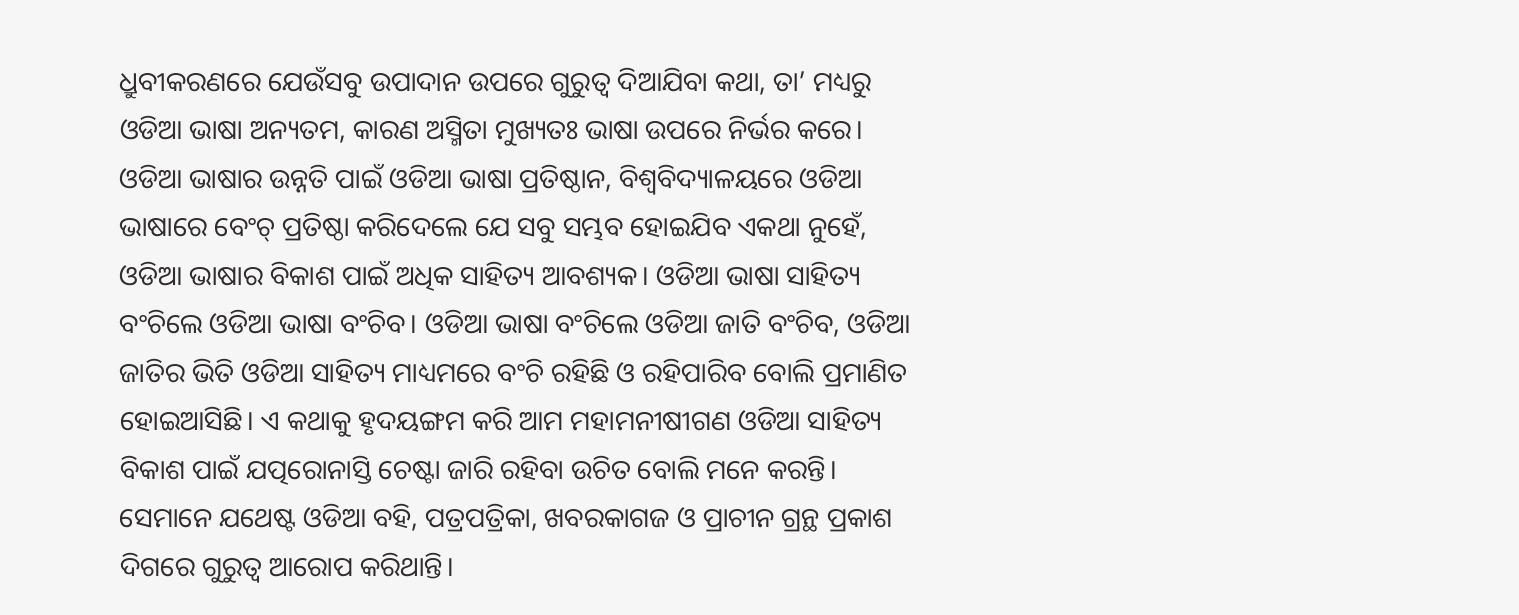ଧ୍ରୁବୀକରଣରେ ଯେଉଁସବୁ ଉପାଦାନ ଉପରେ ଗୁରୁତ୍ୱ ଦିଆଯିବା କଥା, ତା’ ମଧ୍ୟରୁ ଓଡିଆ ଭାଷା ଅନ୍ୟତମ, କାରଣ ଅସ୍ମିତା ମୁଖ୍ୟତଃ ଭାଷା ଉପରେ ନିର୍ଭର କରେ। ଓଡିଆ ଭାଷାର ଉନ୍ନତି ପାଇଁ ଓଡିଆ ଭାଷା ପ୍ରତିଷ୍ଠାନ, ବିଶ୍ୱବିଦ୍ୟାଳୟରେ ଓଡିଆ ଭାଷାରେ ବେଂଚ୍ ପ୍ରତିଷ୍ଠା କରିଦେଲେ ଯେ ସବୁ ସମ୍ଭବ ହୋଇଯିବ ଏକଥା ନୁହେଁ, ଓଡିଆ ଭାଷାର ବିକାଶ ପାଇଁ ଅଧିକ ସାହିତ୍ୟ ଆବଶ୍ୟକ। ଓଡିଆ ଭାଷା ସାହିତ୍ୟ ବଂଚିଲେ ଓଡିଆ ଭାଷା ବଂଚିବ। ଓଡିଆ ଭାଷା ବଂଚିଲେ ଓଡିଆ ଜାତି ବଂଚିବ, ଓଡିଆ ଜାତିର ଭିତି ଓଡିଆ ସାହିତ୍ୟ ମାଧ୍ୟମରେ ବଂଚି ରହିଛି ଓ ରହିପାରିବ ବୋଲି ପ୍ରମାଣିତ ହୋଇଆସିଛି। ଏ କଥାକୁ ହୃଦୟଙ୍ଗମ କରି ଆମ ମହାମନୀଷୀଗଣ ଓଡିଆ ସାହିତ୍ୟ ବିକାଶ ପାଇଁ ଯତ୍ପରୋନାସ୍ତି ଚେଷ୍ଟା ଜାରି ରହିବା ଉଚିତ ବୋଲି ମନେ କରନ୍ତି। ସେମାନେ ଯଥେଷ୍ଟ ଓଡିଆ ବହି, ପତ୍ରପତ୍ରିକା, ଖବରକାଗଜ ଓ ପ୍ରାଚୀନ ଗ୍ରନ୍ଥ ପ୍ରକାଶ ଦିଗରେ ଗୁରୁତ୍ୱ ଆରୋପ କରିଥାନ୍ତି।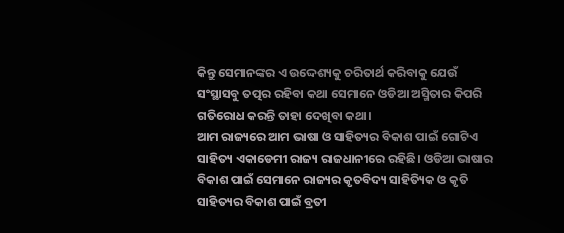କିନ୍ତୁ ସେମାନଙ୍କର ଏ ଉଦ୍ଦେଶ୍ୟକୁ ଚରିତାର୍ଥ କରିବାକୁ ଯେଉଁ ସଂସ୍ଥାସବୁ ତତ୍ପର ରହିବା କଥା ସେମାନେ ଓଡିଆ ଅସ୍ମିତାର କିପରି ଗତିରୋଧ କରନ୍ତି ତାହା ଦେଖିବା କଥା।
ଆମ ରାଜ୍ୟରେ ଆମ ଭାଷା ଓ ସାହିତ୍ୟର ବିକାଶ ପାଇଁ ଗୋଟିଏ ସାହିତ୍ୟ ଏକାଡେମୀ ରାଜ୍ୟ ରାଜଧାନୀରେ ରହିଛି। ଓଡିଆ ଭାଷାର ବିକାଶ ପାଇଁ ସେମାନେ ରାଜ୍ୟର କୃତବିଦ୍ୟ ସାହିତ୍ୟିକ ଓ କୃତି ସାହିତ୍ୟର ବିକାଶ ପାଇଁ ବ୍ରତୀ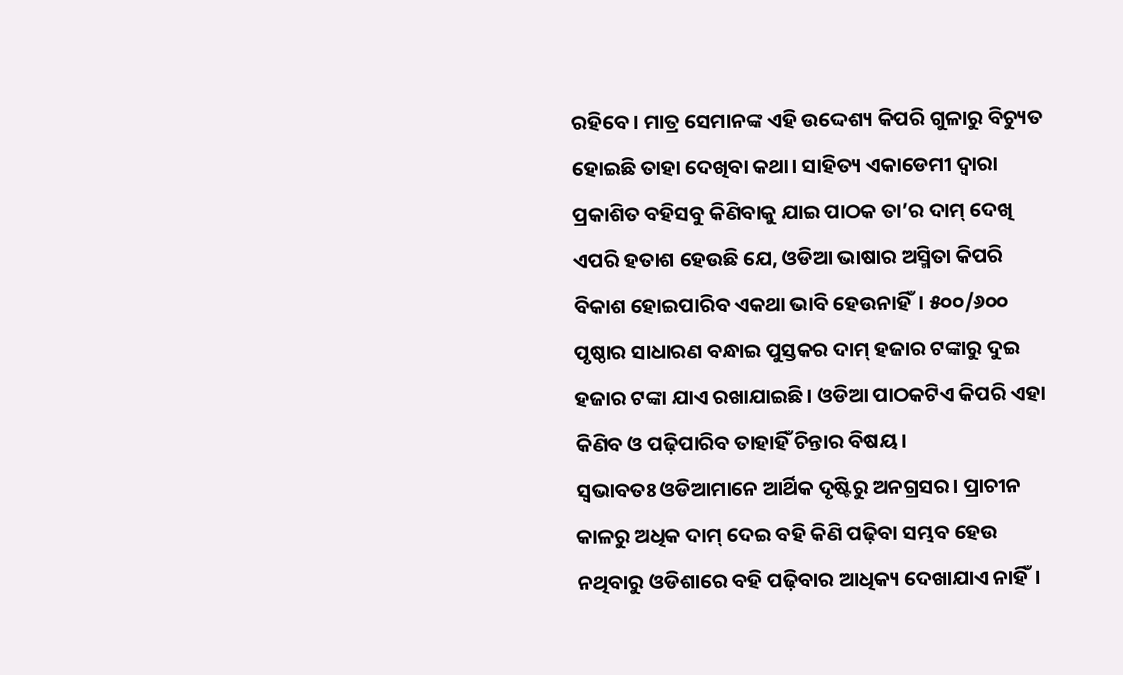ରହିବେ। ମାତ୍ର ସେମାନଙ୍କ ଏହି ଉଦ୍ଦେଶ୍ୟ କିପରି ଗୁଳାରୁ ବିଚ୍ୟୁତ ହୋଇଛି ତାହା ଦେଖିବା କଥା। ସାହିତ୍ୟ ଏକାଡେମୀ ଦ୍ୱାରା ପ୍ରକାଶିତ ବହିସବୁ କିଣିବାକୁ ଯାଇ ପାଠକ ତା’ର ଦାମ୍ ଦେଖି ଏପରି ହତାଶ ହେଉଛି ଯେ, ଓଡିଆ ଭାଷାର ଅସ୍ମିତା କିପରି ବିକାଶ ହୋଇପାରିବ ଏକଥା ଭାବି ହେଉନାହିଁ। ୫୦୦/୬୦୦ ପୃଷ୍ଠାର ସାଧାରଣ ବନ୍ଧାଇ ପୁସ୍ତକର ଦାମ୍ ହଜାର ଟଙ୍କାରୁ ଦୁଇ ହଜାର ଟଙ୍କା ଯାଏ ରଖାଯାଇଛି। ଓଡିଆ ପାଠକଟିଏ କିପରି ଏହା କିଣିବ ଓ ପଢ଼ିପାରିବ ତାହାହିଁ ଚିନ୍ତାର ବିଷୟ।
ସ୍ୱଭାବତଃ ଓଡିଆମାନେ ଆର୍ଥିକ ଦୃଷ୍ଟିରୁ ଅନଗ୍ରସର। ପ୍ରାଚୀନ କାଳରୁ ଅଧିକ ଦାମ୍ ଦେଇ ବହି କିଣି ପଢ଼ିବା ସମ୍ଭବ ହେଉ ନଥିବାରୁ ଓଡିଶାରେ ବହି ପଢ଼ିବାର ଆଧିକ୍ୟ ଦେଖାଯାଏ ନାହିଁ।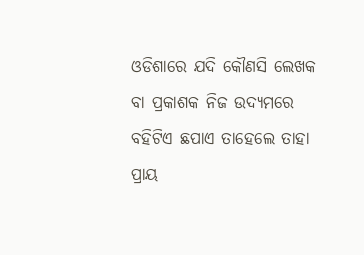ଓଡିଶାରେ ଯଦି କୌଣସି ଲେଖକ ବା ପ୍ରକାଶକ ନିଜ ଉଦ୍ୟମରେ ବହିଟିଏ ଛପାଏ ତାହେଲେ ତାହା ପ୍ରାୟ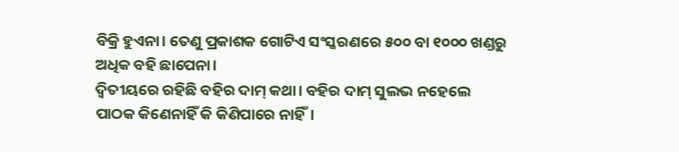ବିକ୍ରି ହୁଏନା। ତେଣୁ ପ୍ରକାଶକ ଗୋଟିଏ ସଂସ୍କରଣରେ ୫୦୦ ବା ୧୦୦୦ ଖଣ୍ଡରୁ ଅଧିକ ବହି ଛାପେନା।
ଦ୍ୱିତୀୟରେ ରହିଛି ବହିର ଦାମ୍ କଥା। ବହିର ଦାମ୍ ସୁଲଭ ନହେଲେ ପାଠକ କିଣେନାହିଁ କି କିଣିପାରେ ନାହିଁ।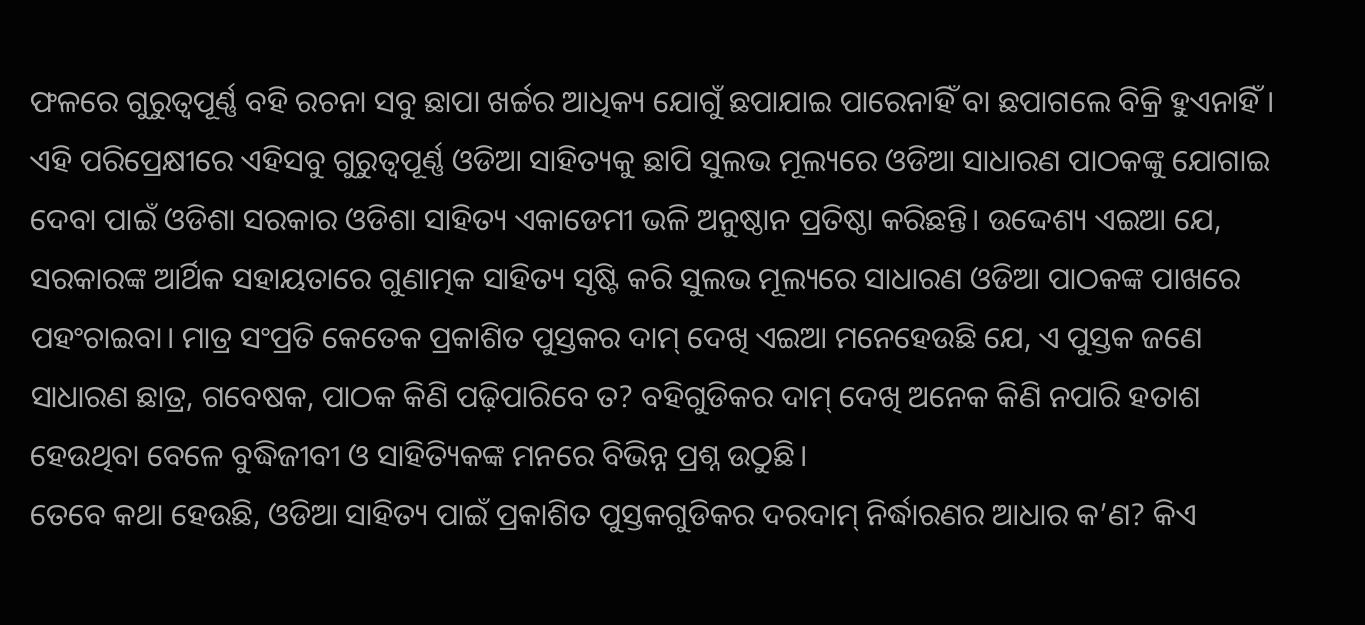ଫଳରେ ଗୁରୁତ୍ୱପୂର୍ଣ୍ଣ ବହି ରଚନା ସବୁ ଛାପା ଖର୍ଚ୍ଚର ଆଧିକ୍ୟ ଯୋଗୁଁ ଛପାଯାଇ ପାରେନାହିଁ ବା ଛପାଗଲେ ବିକ୍ରି ହୁଏନାହିଁ । ଏହି ପରିପ୍ରେକ୍ଷୀରେ ଏହିସବୁ ଗୁରୁତ୍ୱପୂର୍ଣ୍ଣ ଓଡିଆ ସାହିତ୍ୟକୁ ଛାପି ସୁଲଭ ମୂଲ୍ୟରେ ଓଡିଆ ସାଧାରଣ ପାଠକଙ୍କୁ ଯୋଗାଇ ଦେବା ପାଇଁ ଓଡିଶା ସରକାର ଓଡିଶା ସାହିତ୍ୟ ଏକାଡେମୀ ଭଳି ଅନୁଷ୍ଠାନ ପ୍ରତିଷ୍ଠା କରିଛନ୍ତି। ଉଦ୍ଦେଶ୍ୟ ଏଇଆ ଯେ, ସରକାରଙ୍କ ଆର୍ଥିକ ସହାୟତାରେ ଗୁଣାତ୍ମକ ସାହିତ୍ୟ ସୃଷ୍ଟି କରି ସୁଲଭ ମୂଲ୍ୟରେ ସାଧାରଣ ଓଡିଆ ପାଠକଙ୍କ ପାଖରେ ପହଂଚାଇବା। ମାତ୍ର ସଂପ୍ରତି କେତେକ ପ୍ରକାଶିତ ପୁସ୍ତକର ଦାମ୍ ଦେଖି ଏଇଆ ମନେହେଉଛି ଯେ, ଏ ପୁସ୍ତକ ଜଣେ ସାଧାରଣ ଛାତ୍ର, ଗବେଷକ, ପାଠକ କିଣି ପଢ଼ିପାରିବେ ତ? ବହିଗୁଡିକର ଦାମ୍ ଦେଖି ଅନେକ କିଣି ନପାରି ହତାଶ ହେଉଥିବା ବେଳେ ବୁଦ୍ଧିଜୀବୀ ଓ ସାହିତ୍ୟିକଙ୍କ ମନରେ ବିଭିନ୍ନ ପ୍ରଶ୍ନ ଉଠୁଛି।
ତେବେ କଥା ହେଉଛି, ଓଡିଆ ସାହିତ୍ୟ ପାଇଁ ପ୍ରକାଶିତ ପୁସ୍ତକଗୁଡିକର ଦରଦାମ୍ ନିର୍ଦ୍ଧାରଣର ଆଧାର କ’ଣ? କିଏ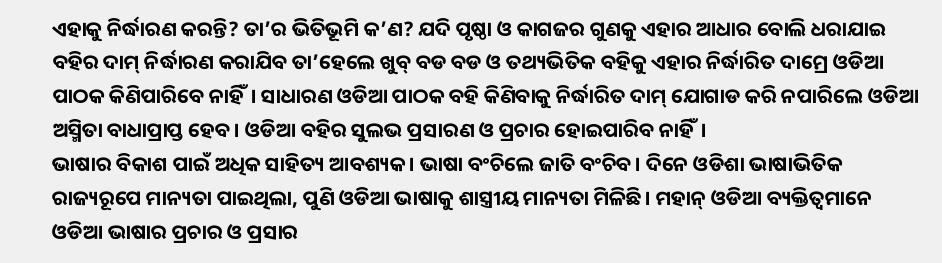ଏହାକୁ ନିର୍ଦ୍ଧାରଣ କରନ୍ତି? ତା’ର ଭିତିଭୂମି କ’ଣ? ଯଦି ପୃଷ୍ଠା ଓ କାଗଜର ଗୁଣକୁ ଏହାର ଆଧାର ବୋଲି ଧରାଯାଇ ବହିର ଦାମ୍ ନିର୍ଦ୍ଧାରଣ କରାଯିବ ତା’ହେଲେ ଖୁବ୍ ବଡ ବଡ ଓ ତଥ୍ୟଭିତିକ ବହିକୁ ଏହାର ନିର୍ଦ୍ଧାରିତ ଦାମ୍ରେ ଓଡିଆ ପାଠକ କିଣିପାରିବେ ନାହିଁ। ସାଧାରଣ ଓଡିଆ ପାଠକ ବହି କିଣିବାକୁ ନିର୍ଦ୍ଧାରିତ ଦାମ୍ ଯୋଗାଡ କରି ନପାରିଲେ ଓଡିଆ ଅସ୍ମିତା ବାଧାପ୍ରାପ୍ତ ହେବ। ଓଡିଆ ବହିର ସୁଲଭ ପ୍ରସାରଣ ଓ ପ୍ରଚାର ହୋଇପାରିବ ନାହିଁ।
ଭାଷାର ବିକାଶ ପାଇଁ ଅଧିକ ସାହିତ୍ୟ ଆବଶ୍ୟକ। ଭାଷା ବଂଚିଲେ ଜାତି ବଂଚିବ। ଦିନେ ଓଡିଶା ଭାଷାଭିତିକ ରାଜ୍ୟରୂପେ ମାନ୍ୟତା ପାଇଥିଲା, ପୁଣି ଓଡିଆ ଭାଷାକୁ ଶାସ୍ତ୍ରୀୟ ମାନ୍ୟତା ମିଳିଛି। ମହାନ୍ ଓଡିଆ ବ୍ୟକ୍ତିତ୍ୱମାନେ ଓଡିଆ ଭାଷାର ପ୍ରଚାର ଓ ପ୍ରସାର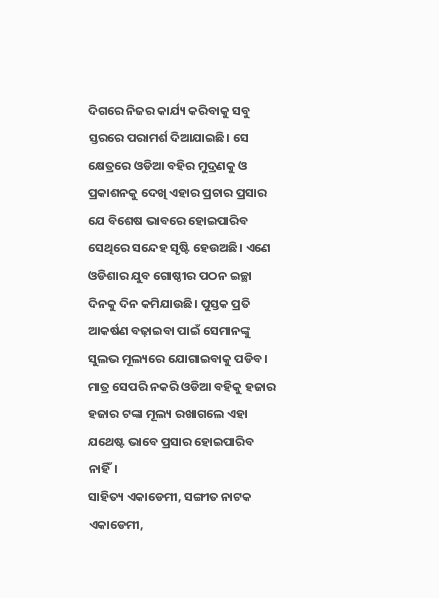ଦିଗରେ ନିଜର କାର୍ଯ୍ୟ କରିବାକୁ ସବୁ ସ୍ତରରେ ପରାମର୍ଶ ଦିଆଯାଇଛି। ସେ କ୍ଷେତ୍ରରେ ଓଡିଆ ବହିର ମୁଦ୍ରଣକୁ ଓ ପ୍ରକାଶନକୁ ଦେଖି ଏହାର ପ୍ରଚାର ପ୍ରସାର ଯେ ବିଶେଷ ଭାବରେ ହୋଇପାରିବ ସେଥିରେ ସନ୍ଦେହ ସୃଷ୍ଟି ହେଉଅଛି। ଏଣେ ଓଡିଶାର ଯୁବ ଗୋଷ୍ଠୀର ପଠନ ଇଚ୍ଛା ଦିନକୁ ଦିନ କମିଯାଉଛି। ପୁସ୍ତକ ପ୍ରତି ଆକର୍ଷଣ ବଢ଼ାଇବା ପାଇଁ ସେମାନଙ୍କୁ ସୁଲଭ ମୂଲ୍ୟରେ ଯୋଗାଇବାକୁ ପଡିବ। ମାତ୍ର ସେପରି ନକରି ଓଡିଆ ବହିକୁ ହଜାର ହଜାର ଟଙ୍କା ମୂଲ୍ୟ ରଖାଗଲେ ଏହା ଯଥେଷ୍ଟ ଭାବେ ପ୍ରସାର ହୋଇପାରିବ ନାହିଁ।
ସାହିତ୍ୟ ଏକାଡେମୀ, ସଙ୍ଗୀତ ନାଟକ ଏକାଡେମୀ,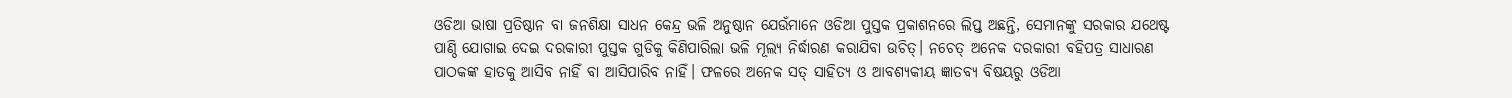ଓଡିଆ ଭାଷା ପ୍ରତିଷ୍ଠାନ ବା ଜନଶିକ୍ଷା ସାଧନ କେନ୍ଦ୍ର ଭଳି ଅନୁଷ୍ଠାନ ଯେଉଁମାନେ ଓଡିଆ ପୁସ୍ତକ ପ୍ରକାଶନରେ ଲିପ୍ତ ଅଛନ୍ତି, ସେମାନଙ୍କୁ ସରକାର ଯଥେଷ୍ଟ ପାଣ୍ଠି ଯୋଗାଇ ଦେଇ ଦରକାରୀ ପୁସ୍ତକ ଗୁଡିକୁ କିଣିପାରିଲା ଭଳି ମୂଲ୍ୟ ନିର୍ଦ୍ଧାରଣ କରାଯିବା ଉଚିତ୍। ନଚେତ୍ ଅନେକ ଦରକାରୀ ବହିପତ୍ର ସାଧାରଣ ପାଠକଙ୍କ ହାତକୁ ଆସିବ ନାହିଁ ବା ଆସିପାରିବ ନାହିଁ। ଫଳରେ ଅନେକ ସତ୍ ସାହିତ୍ୟ ଓ ଆବଶ୍ୟକୀୟ ଜ୍ଞାତବ୍ୟ ବିଷୟରୁ ଓଡିଆ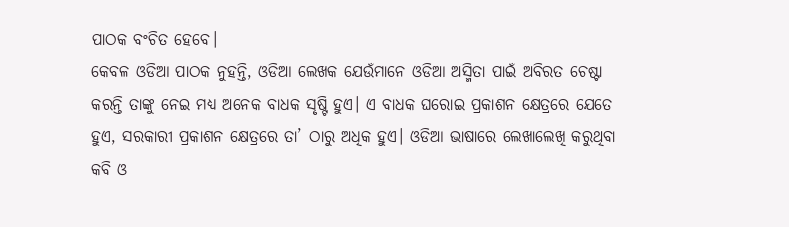ପାଠକ ବଂଚିତ ହେବେ।
କେବଳ ଓଡିଆ ପାଠକ ନୁହନ୍ତି, ଓଡିଆ ଲେଖକ ଯେଉଁମାନେ ଓଡିଆ ଅସ୍ମିତା ପାଇଁ ଅବିରତ ଚେଷ୍ଟା କରନ୍ତି ତାଙ୍କୁ ନେଇ ମଧ୍ୟ ଅନେକ ବାଧକ ସୃଷ୍ଟି ହୁଏ। ଏ ବାଧକ ଘରୋଇ ପ୍ରକାଶନ କ୍ଷେତ୍ରରେ ଯେତେ ହୁଏ, ସରକାରୀ ପ୍ରକାଶନ କ୍ଷେତ୍ରରେ ତା’ ଠାରୁ ଅଧିକ ହୁଏ। ଓଡିଆ ଭାଷାରେ ଲେଖାଲେଖି କରୁଥିବା କବି ଓ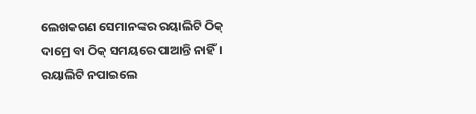ଲେଖକଗଣ ସେମାନଙ୍କର ରୟାଲିଟି ଠିକ୍ ଦାମ୍ରେ ବା ଠିକ୍ ସମୟରେ ପାଆନ୍ତି ନାହିଁ। ରୟାଲିଟି ନପାଇଲେ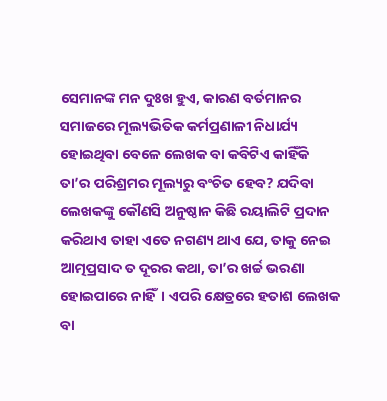ସେମାନଙ୍କ ମନ ଦୁଃଖ ହୁଏ, କାରଣ ବର୍ତମାନର ସମାଜରେ ମୂଲ୍ୟଭିତିକ କର୍ମପ୍ରଣାଳୀ ନିଧାର୍ଯ୍ୟ ହୋଇଥିବା ବେଳେ ଲେଖକ ବା କବିଟିଏ କାହିଁକି ତା’ର ପରିଶ୍ରମର ମୂଲ୍ୟରୁ ବଂଚିତ ହେବ? ଯଦିବା ଲେଖକଙ୍କୁ କୌଣସି ଅନୁଷ୍ଠାନ କିଛି ରୟାଲିଟି ପ୍ରଦାନ କରିଥାଏ ତାହା ଏତେ ନଗଣ୍ୟ ଥାଏ ଯେ, ତାକୁ ନେଇ ଆତ୍ମପ୍ରସାଦ ତ ଦୂରର କଥା, ତା’ର ଖର୍ଚ୍ଚ ଭରଣା ହୋଇପାରେ ନାହିଁ। ଏପରି କ୍ଷେତ୍ରରେ ହତାଶ ଲେଖକ ବା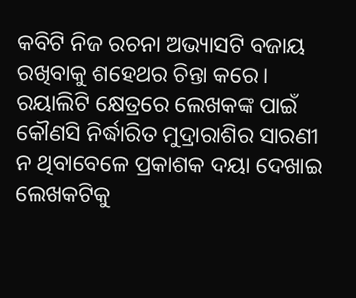କବିଟି ନିଜ ରଚନା ଅଭ୍ୟାସଟି ବଜାୟ ରଖିବାକୁ ଶହେଥର ଚିନ୍ତା କରେ। ରୟାଲିଟି କ୍ଷେତ୍ରରେ ଲେଖକଙ୍କ ପାଇଁ କୌଣସି ନିର୍ଦ୍ଧାରିତ ମୁଦ୍ରାରାଶିର ସାରଣୀ ନ ଥିବାବେଳେ ପ୍ରକାଶକ ଦୟା ଦେଖାଇ ଲେଖକଟିକୁ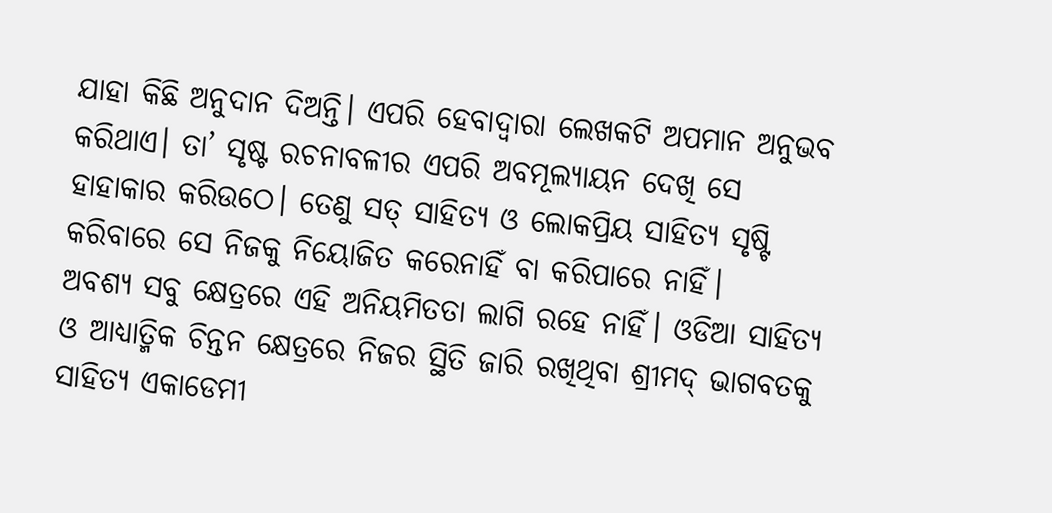ଯାହା କିଛି ଅନୁଦାନ ଦିଅନ୍ତି। ଏପରି ହେବାଦ୍ୱାରା ଲେଖକଟି ଅପମାନ ଅନୁଭବ କରିଥାଏ। ତା’ ସୃଷ୍ଟ ରଚନାବଳୀର ଏପରି ଅବମୂଲ୍ୟାୟନ ଦେଖି ସେ ହାହାକାର କରିଉଠେ। ତେଣୁ ସତ୍ ସାହିତ୍ୟ ଓ ଲୋକପ୍ରିୟ ସାହିତ୍ୟ ସୃଷ୍ଟି କରିବାରେ ସେ ନିଜକୁ ନିୟୋଜିତ କରେନାହିଁ ବା କରିପାରେ ନାହିଁ।
ଅବଶ୍ୟ ସବୁ କ୍ଷେତ୍ରରେ ଏହି ଅନିୟମିତତା ଲାଗି ରହେ ନାହିଁ। ଓଡିଆ ସାହିତ୍ୟ ଓ ଆଧ୍ୟାତ୍ମିକ ଚିନ୍ତନ କ୍ଷେତ୍ରରେ ନିଜର ସ୍ଥିତି ଜାରି ରଖିଥିବା ଶ୍ରୀମଦ୍ ଭାଗବତକୁ ସାହିତ୍ୟ ଏକାଡେମୀ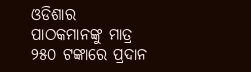ଓଡିଶାର ପାଠକମାନଙ୍କୁ ମାତ୍ର ୨୫୦ ଟଙ୍କାରେ ପ୍ରଦାନ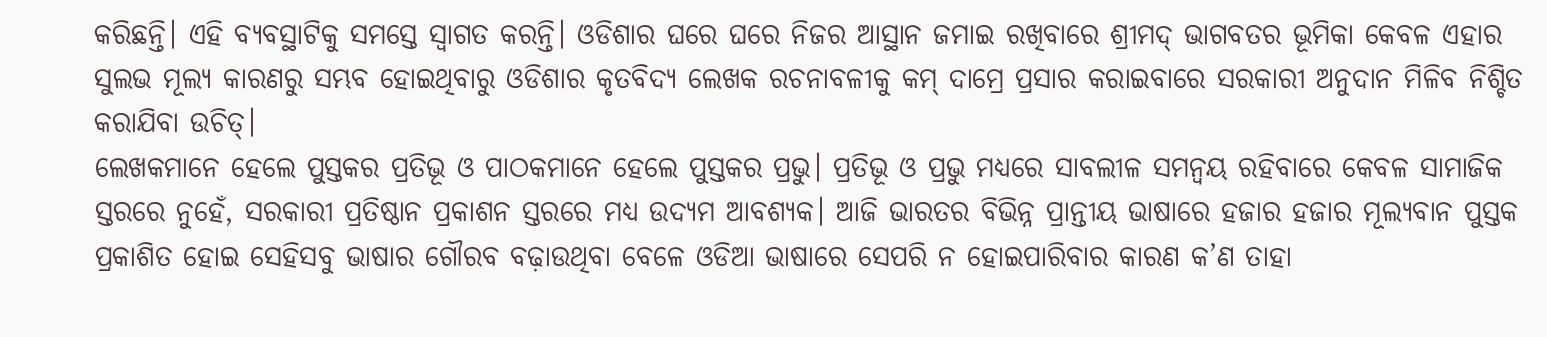କରିଛନ୍ତି। ଏହି ବ୍ୟବସ୍ଥାଟିକୁ ସମସ୍ତେ ସ୍ୱାଗତ କରନ୍ତି। ଓଡିଶାର ଘରେ ଘରେ ନିଜର ଆସ୍ଥାନ ଜମାଇ ରଖିବାରେ ଶ୍ରୀମଦ୍ ଭାଗବତର ଭୂମିକା କେବଳ ଏହାର ସୁଲଭ ମୂଲ୍ୟ କାରଣରୁ ସମ୍ଭବ ହୋଇଥିବାରୁ ଓଡିଶାର କୃତବିଦ୍ୟ ଲେଖକ ରଚନାବଳୀକୁ କମ୍ ଦାମ୍ରେ ପ୍ରସାର କରାଇବାରେ ସରକାରୀ ଅନୁଦାନ ମିଳିବ ନିଶ୍ଚିତ କରାଯିବା ଉଚିତ୍।
ଲେଖକମାନେ ହେଲେ ପୁସ୍ତକର ପ୍ରତିଭୂ ଓ ପାଠକମାନେ ହେଲେ ପୁସ୍ତକର ପ୍ରଭୁ। ପ୍ରତିଭୂ ଓ ପ୍ରଭୁ ମଧ୍ୟରେ ସାବଲୀଳ ସମନ୍ୱୟ ରହିବାରେ କେବଳ ସାମାଜିକ ସ୍ତରରେ ନୁହେଁ, ସରକାରୀ ପ୍ରତିଷ୍ଠାନ ପ୍ରକାଶନ ସ୍ତରରେ ମଧ୍ୟ ଉଦ୍ୟମ ଆବଶ୍ୟକ। ଆଜି ଭାରତର ବିଭିନ୍ନ ପ୍ରାନ୍ତୀୟ ଭାଷାରେ ହଜାର ହଜାର ମୂଲ୍ୟବାନ ପୁସ୍ତକ ପ୍ରକାଶିତ ହୋଇ ସେହିସବୁ ଭାଷାର ଗୌରବ ବଢ଼ାଉଥିବା ବେଳେ ଓଡିଆ ଭାଷାରେ ସେପରି ନ ହୋଇପାରିବାର କାରଣ କ’ଣ ତାହା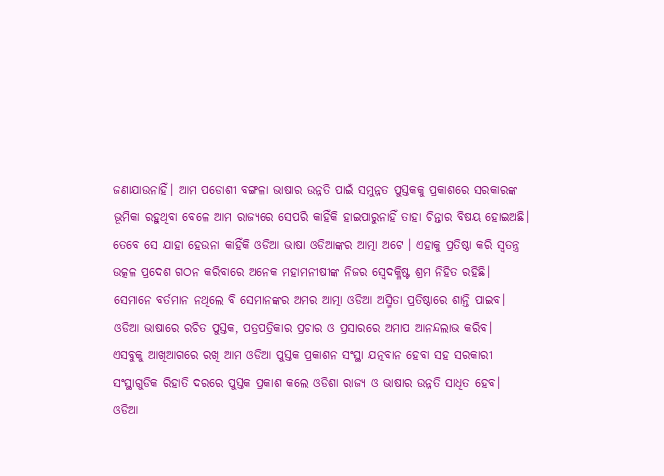ଜଣାଯାଉନାହିଁ। ଆମ ପଡୋଶୀ ବଙ୍ଗଳା ଭାଷାର ଉନ୍ନତି ପାଇଁ ସମୁନ୍ନତ ପୁସ୍ତକକୁ ପ୍ରକାଶରେ ସରକାରଙ୍କ ଭୂମିକା ରହୁଥିବା ବେଳେ ଆମ ରାଜ୍ୟରେ ସେପରି କାହିଁକି ହାଇପାରୁନାହିଁ ତାହା ଚିନ୍ତାର ବିଷୟ ହୋଇଅଛି।
ତେବେ ସେ ଯାହା ହେଉନା କାହିଁକି ଓଡିଆ ଭାଷା ଓଡିଆଙ୍କର ଆତ୍ମା ଅଟେ । ଏହାକୁ ପ୍ରତିଷ୍ଠା କରି ସ୍ୱତନ୍ତ୍ର ଉତ୍କଳ ପ୍ରଦେଶ ଗଠନ କରିବାରେ ଅନେକ ମହାମନୀଷୀଙ୍କ ନିଜର ସ୍ୱେଦକ୍ଳିଷ୍ଟ ଶ୍ରମ ନିହିତ ରହିଛି। ସେମାନେ ବର୍ତମାନ ନଥିଲେ ବି ସେମାନଙ୍କର ଅମର ଆତ୍ମା ଓଡିଆ ଅସ୍ମିତା ପ୍ରତିଷ୍ଠାରେ ଶାନ୍ତି ପାଇବ। ଓଡିଆ ଭାଷାରେ ରଚିତ ପୁସ୍ତକ, ପତ୍ରପତ୍ରିକାର ପ୍ରଚାର ଓ ପ୍ରସାରରେ ଅମାପ ଆନନ୍ଦଲାଭ କରିବ।
ଏସବୁକୁ ଆଖିଆଗରେ ରଖି ଆମ ଓଡିଆ ପୁସ୍ତକ ପ୍ରକାଶନ ସଂସ୍ଥା ଯତ୍ନବାନ ହେବା ସହ ସରକାରୀ ସଂସ୍ଥାଗୁଡିକ ରିହାତି ଦରରେ ପୁସ୍ତକ ପ୍ରକାଶ କଲେ ଓଡିଶା ରାଜ୍ୟ ଓ ଭାଷାର ଉନ୍ନତି ସାଧିତ ହେବ। ଓଡିଆ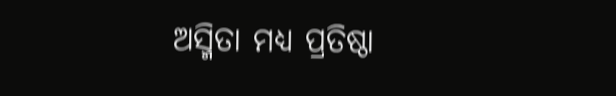ଅସ୍ମିତା ମଧ୍ୟ ପ୍ରତିଷ୍ଠା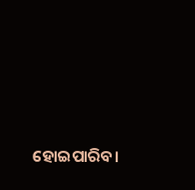ହୋଇପାରିବ।